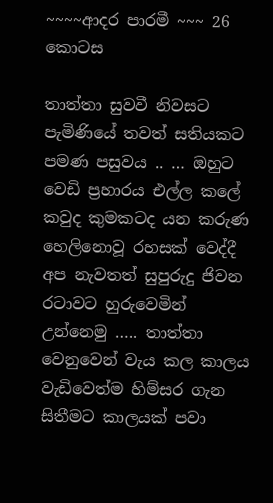~~~~ආදර පාරමී ~~~ 26 කොටස

තාත්තා සුවවී නිවසට පැමිණියේ තවත් සතියකට පමණ පසුවය .. … ඔහුට වෙඩි ප්‍රහාරය එල්ල කලේ කවුද කුමකටද යන කරුණ හෙලිනොවූ රහසක් වෙද්දී අප නැවතත් සුපුරුදු ජිවන රටාවට හුරුවෙමින් උන්නෙමු ….. තාත්තා වෙනුවෙන් වැය කල කාලය වැඩිවෙත්ම හිම්සර ගැන සිතීමට කාලයක් පවා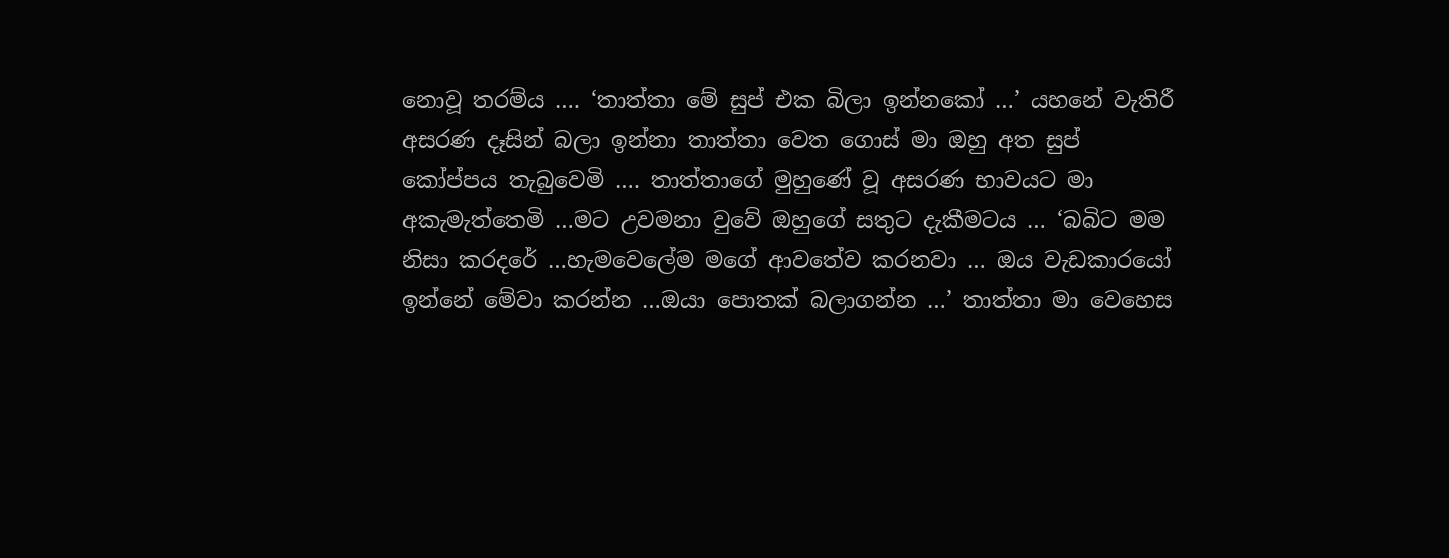නොවූ තරම්ය …. ‘තාත්තා මේ සුප් එක බිලා ඉන්නකෝ …’ යහනේ වැතිරී අසරණ දෑසින් බලා ඉන්නා තාත්තා වෙත ගොස් මා ඔහු අත සුප් කෝප්පය තැබුවෙමි …. තාත්තාගේ මුහුණේ වූ අසරණ භාවයට මා අකැමැත්තෙමි …මට උවමනා වුවේ ඔහුගේ සතුට දැකීමටය … ‘බබිට මම නිසා කරදරේ …හැමවෙලේම මගේ ආවතේව කරනවා … ඔය වැඩකාරයෝ ඉන්නේ මේවා කරන්න …ඔයා පොතක් බලාගන්න …’ තාත්තා මා වෙහෙස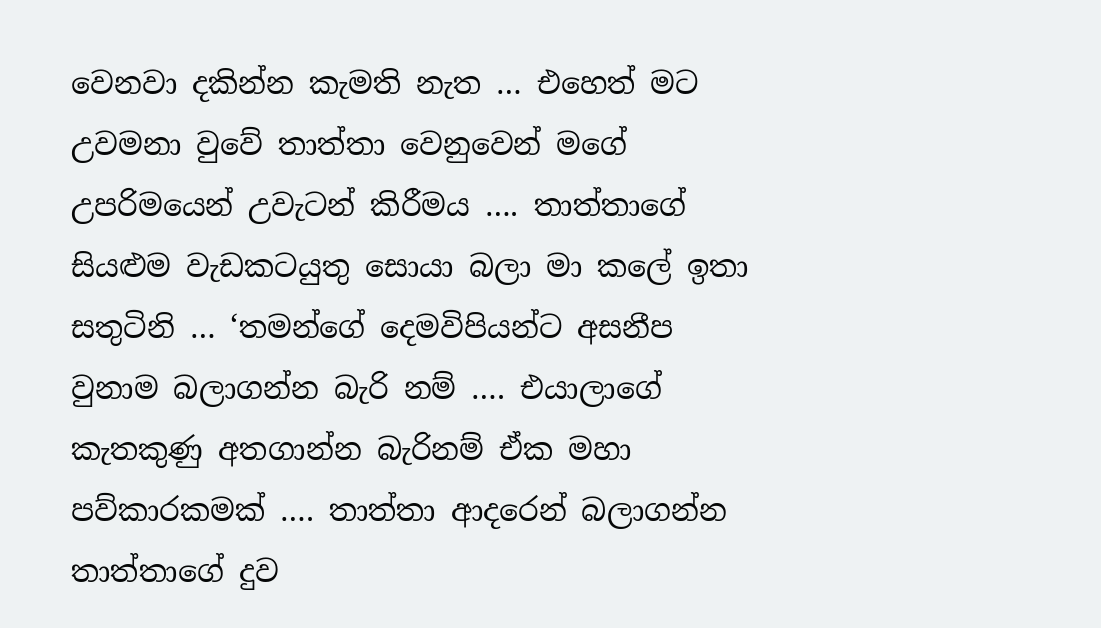වෙනවා දකින්න කැමති නැත … එහෙත් මට උවමනා වුවේ තාත්තා වෙනුවෙන් මගේ උපරිමයෙන් උවැටන් කිරීමය …. තාත්තාගේ සියළුම වැඩකටයුතු සොයා බලා මා කලේ ඉතා සතුටිනි … ‘තමන්ගේ දෙමවිපියන්ට අසනීප වුනාම බලාගන්න බැරි නම් …. එයාලාගේ කැතකුණු අතගාන්න බැරිනම් ඒක මහා පව්කාරකමක් …. තාත්තා ආදරෙන් බලාගන්න තාත්තාගේ දුව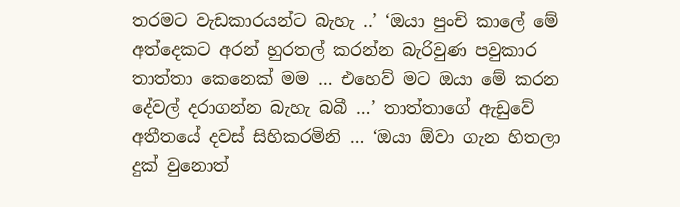තරමට වැඩකාරයන්ට බැහැ ..’ ‘ඔයා පුංචි කාලේ මේ අත්දෙකට අරන් හුරතල් කරන්න බැරිවුණ පවුකාර තාත්තා කෙනෙක් මම … එහෙව් මට ඔයා මේ කරන දේවල් දරාගන්න බැහැ බබී …’ තාත්තාගේ ඇඩුවේ අතීතයේ දවස් සිහිකරමිනි … ‘ඔයා ඕවා ගැන හිතලා දුක් වුනොත්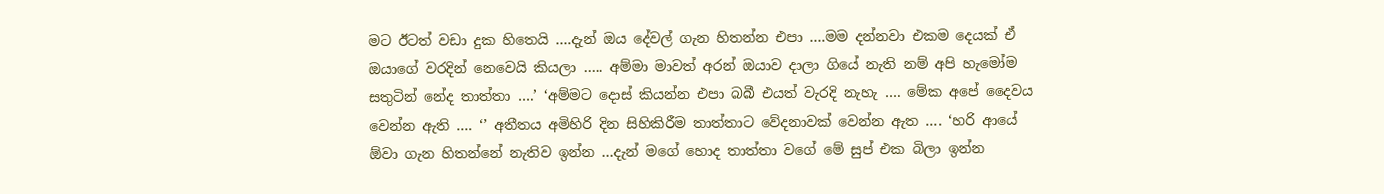මට ඊටත් වඩා දුක හිතෙයි ….දැන් ඔය දේවල් ගැන හිතන්න එපා ….මම දන්නවා එකම දෙයක් ඒ ඔයාගේ වරදින් නෙවෙයි කියලා ….. අම්මා මාවත් අරන් ඔයාව දාලා ගියේ නැති නම් අපි හැමෝම සතුටින් නේද තාත්තා ….’ ‘අම්මට දොස් කියන්න එපා බබී එයත් වැරදි නැහැ …. මේක අපේ දෛවය වෙන්න ඇති …. ‘’ අතීතය අමිහිරි දින සිහිකිරීම තාත්තාට වේදනාවක් වෙන්න ඇත …. ‘හරි ආයේ ඕවා ගැන හිතන්නේ නැතිව ඉන්න …දැන් මගේ හොද තාත්තා වගේ මේ සුප් එක බිලා ඉන්න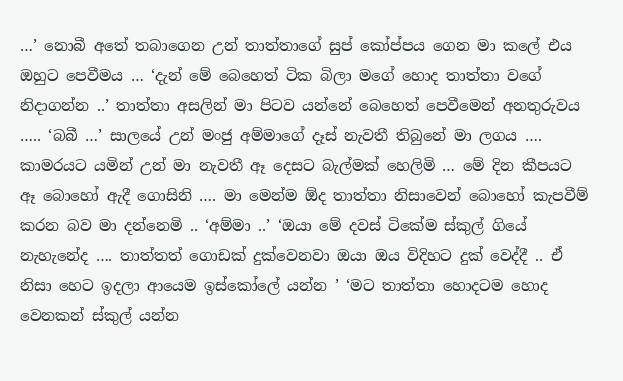…’ නොබී අතේ තබාගෙන උන් තාත්තාගේ සුප් කෝප්පය ගෙන මා කලේ එය ඔහුට පෙවීමය … ‘දැන් මේ බෙහෙත් ටික බිලා මගේ හොද තාත්තා වගේ නිදාගන්න ..’ තාත්තා අසලින් මා පිටව යන්නේ බෙහෙත් පෙවීමෙන් අනතුරුවය ….. ‘බබී …’ සාලයේ උන් මංජු අම්මාගේ දෑස් නැවතී තිබුනේ මා ලගය …. කාමරයට යමින් උන් මා නැවතී ඈ දෙසට බැල්මක් හෙලිමි … මේ දින කීපයට ඈ බොහෝ ඇදී ගොසිනි …. මා මෙන්ම ඕද තාත්තා නිසාවෙන් බොහෝ කැපවීම් කරන බව මා දන්නෙමි .. ‘අම්මා ..’ ‘ඔයා මේ දවස් ටිකේම ස්කුල් ගියේ නැහැනේද …. තාත්තත් ගොඩක් දුක්වෙනවා ඔයා ඔය විදිහට දුක් වෙද්දී .. ඒ නිසා හෙට ඉදලා ආයෙම ඉස්කෝලේ යන්න ’ ‘මට තාත්තා හොදටම හොද වෙනකන් ස්කුල් යන්න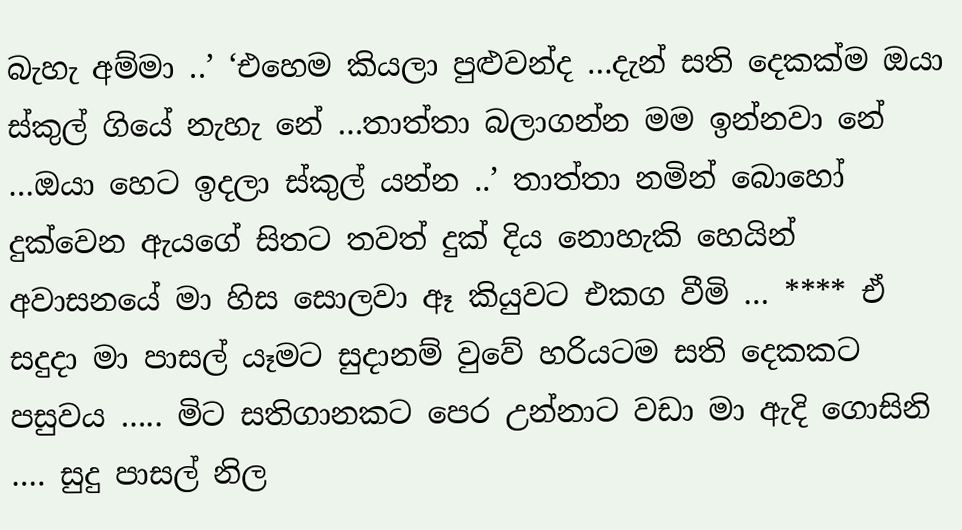බැහැ අම්මා ..’ ‘එහෙම කියලා පුළුවන්ද …දැන් සති දෙකක්ම ඔයා ස්කුල් ගියේ නැහැ නේ …තාත්තා බලාගන්න මම ඉන්නවා නේ …ඔයා හෙට ඉදලා ස්කුල් යන්න ..’ තාත්තා නමින් බොහෝ දුක්වෙන ඇයගේ සිතට තවත් දුක් දිය නොහැකි හෙයින් අවාසනයේ මා හිස සොලවා ඈ කියුවට එකග වීමි … **** ඒ සදුදා මා පාසල් යෑමට සුදානම් වුවේ හරියටම සති දෙකකට පසුවය ….. මිට සතිගානකට පෙර උන්නාට වඩා මා ඇදි ගොසිනි …. සුදු පාසල් නිල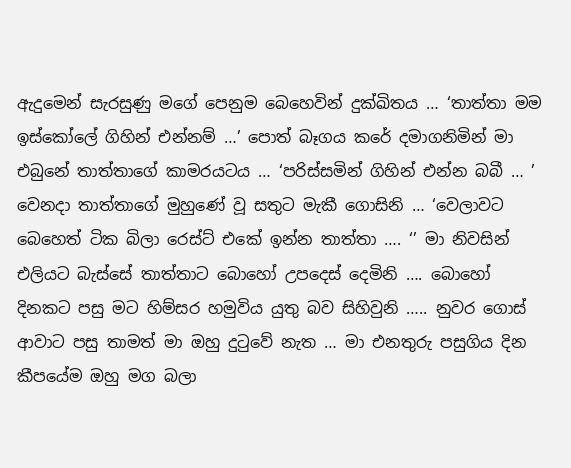ඇදුමෙන් සැරසුණු මගේ පෙනුම බෙහෙවින් දුක්ඛිතය … ‘තාත්තා මම ඉස්කෝලේ ගිහින් එන්නම් …’ පොත් බෑගය කරේ දමාගනිමින් මා එබුනේ තාත්තාගේ කාමරයටය … ‘පරිස්සමින් ගිහින් එන්න බබී … ’ වෙනදා තාත්තාගේ මුහුණේ වූ සතුට මැකී ගොසිනි … ‘වෙලාවට බෙහෙත් ටික බිලා රෙස්ට් එකේ ඉන්න තාත්තා …. ‘’ මා නිවසින් එලියට බැස්සේ තාත්තාට බොහෝ උපදෙස් දෙමිනි …. බොහෝ දිනකට පසු මට හිම්සර හමුවිය යුතු බව සිහිවුනි ….. නුවර ගොස් ආවාට පසු තාමත් මා ඔහු දුටුවේ නැත … මා එනතුරු පසුගිය දින කීපයේම ඔහු මග බලා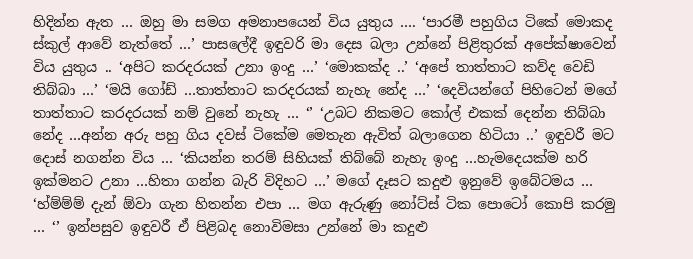හිදින්න ඇත … ඔහු මා සමග අමනාපයෙන් විය යුතුය …. ‘පාරමී පහුගිය ටිකේ මොකද ස්කුල් ආවේ නැත්තේ …’ පාසලේදී ඉඳුවරි මා දෙස බලා උන්නේ පිළිතුරක් අපේක්ෂාවෙන් විය යුතුය .. ‘අපිට කරදරයක් උනා ඉංදු …’ ‘මොකක්ද ..’ ‘අපේ තාත්තාට කව්ද වෙඩි තිබ්බා …’ ‘මයි ගෝඩ් …තාත්තාට කරදරයක් නැහැ නේද …’ ‘දෙවියන්ගේ පිහිටෙන් මගේ තාත්තාට කරදරයක් නම් වුනේ නැහැ … ‘’ ‘උබට නිකමට කෝල් එකක් දෙන්න තිබ්බා නේද …අන්න අරු පහු ගිය දවස් ටිකේම මෙතැන ඇවිත් බලාගෙන හිටියා ..’ ඉඳුවරී මට දොස් නගන්න විය … ‘කියන්න තරම් සිහියක් තිබ්බේ නැහැ ඉංදු …හැමදෙයක්ම හරි ඉක්මනට උනා …හිතා ගන්න බැරි විදිහට …’ මගේ දෑසට කදුළු ඉනුවේ ඉබේටමය … ‘හ්ම්ම්ම් දැන් ඕවා ගැන හිතන්න එපා … මග ඇරුණු නෝට්ස් ටික පොටෝ කොපි කරමු … ‘’ ඉන්පසුව ඉඳුවරී ඒ පිළිබද නොවිමසා උන්නේ මා කදුළු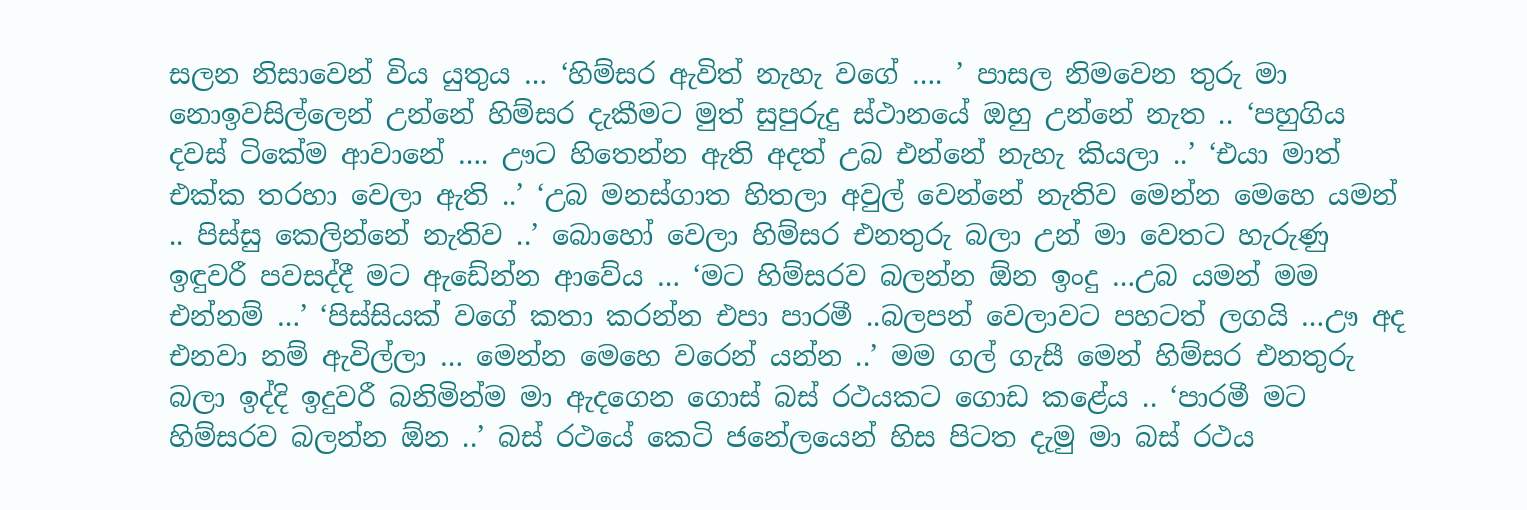සලන නිසාවෙන් විය යුතුය … ‘හිම්සර ඇවිත් නැහැ වගේ …. ’ පාසල නිමවෙන තුරු මා නොඉවසිල්ලෙන් උන්නේ හිම්සර දැකීමට මුත් සුපුරුදු ස්ථානයේ ඔහු උන්නේ නැත .. ‘පහුගිය දවස් ටිකේම ආවානේ …. ඌට හිතෙන්න ඇති අදත් උබ එන්නේ නැහැ කියලා ..’ ‘එයා මාත් එක්ක තරහා වෙලා ඇති ..’ ‘උබ මනස්ගාත හිතලා අවුල් වෙන්නේ නැතිව මෙන්න මෙහෙ යමන් .. පිස්සු කෙලින්නේ නැතිව ..’ බොහෝ වෙලා හිම්සර එනතුරු බලා උන් මා වෙතට හැරුණු ඉඳුවරී පවසද්දී මට ඇඩේන්න ආවේය … ‘මට හිම්සරව බලන්න ඕන ඉංදු …උබ යමන් මම එන්නම් …’ ‘පිස්සියක් වගේ කතා කරන්න එපා පාරමී ..බලපන් වෙලාවට පහටත් ලගයි …ඌ අද එනවා නම් ඇවිල්ලා … මෙන්න මෙහෙ වරෙන් යන්න ..’ මම ගල් ගැසී මෙන් හිම්සර එනතුරු බලා ඉද්දි ඉදුවරී බනිමින්ම මා ඇදගෙන ගොස් බස් රථයකට ගොඩ කළේය .. ‘පාරමී මට හිම්සරව බලන්න ඕන ..’ බස් රථයේ කෙටි ජනේලයෙන් හිස පිටත දැමු මා බස් රථය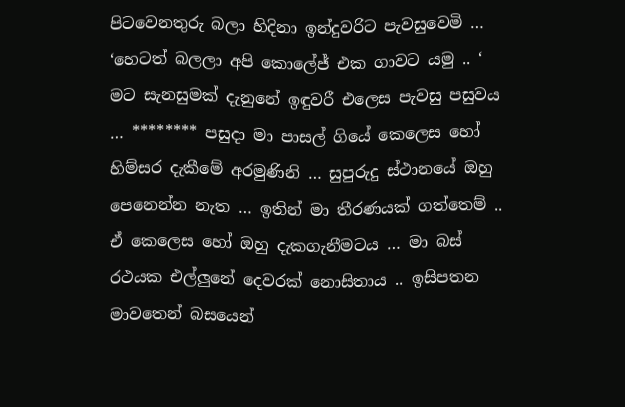පිටවෙනතුරු බලා හිදිනා ඉන්දුවරිට පැවසුවෙමි … ‘හෙටත් බලලා අපි කොලේජ් එක ගාවට යමු .. ‘ මට සැනසුමක් දැනුනේ ඉඳුවරී එලෙස පැවසු පසුවය … ******** පසුදා මා පාසල් ගියේ කෙලෙස හෝ හිම්සර දැකීමේ අරමුණිනි … සුපුරුදු ස්ථානයේ ඔහු පෙනෙන්න නැත … ඉතින් මා තීරණයක් ගත්තෙම් .. ඒ කෙලෙස හෝ ඔහු දැකගැනීමටය … මා බස් රථයක එල්ලුනේ දෙවරක් නොසිතාය .. ඉසිපතන මාවතෙන් බසයෙන්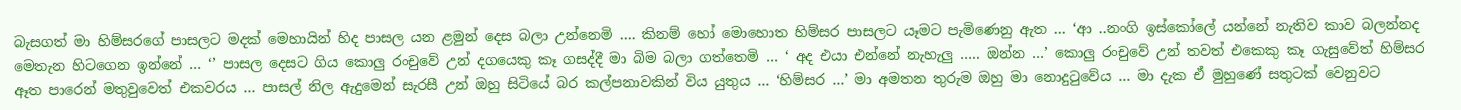බැසගත් මා හිම්සරගේ පාසලට මදක් මෙහායින් හිද පාසල යන ළමුන් දෙස බලා උන්නෙමි …. කිනම් හෝ මොහොත හිම්සර පාසලට යෑමට පැමිණෙනු ඇත … ‘ආ ..නංගි ඉස්කෝලේ යන්නේ නැතිව කාව බලන්නද මෙතැන හිටගෙන ඉන්නේ … ‘’ පාසල දෙසට ගිය කොලු රංචුවේ උන් දගයෙකු කෑ ගසද්දී මා බිම බලා ගත්තෙමි … ‘ අද එයා එන්නේ නැහැලු ….. ඔන්න …’ කොලු රංචුවේ උන් තවත් එකෙකු කෑ ගැසුවේත් හිම්සර ඈත පාරෙන් මතුවුවෙත් එකවරය … පාසල් නිල ඇදුමෙන් සැරසී උන් ඔහු සිටියේ බර කල්පනාවකින් විය යුතුය … ‘හිම්සර …’ මා අමතන තුරුම ඔහු මා නොදුටුවේය … මා දැක ඒ මුහුණේ සතුටක් වෙනුවට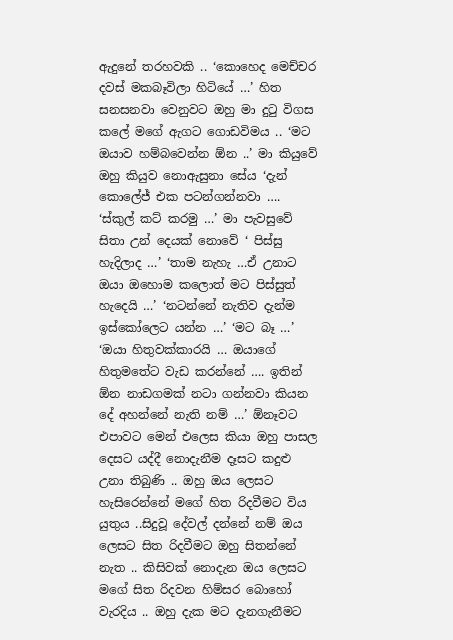ඇදුනේ තරහවකි .. ‘කොහෙද මෙච්චර දවස් මකබෑවිලා හිටියේ …’ හිත සනසනවා වෙනුවට ඔහු මා දුටු විගස කලේ මගේ ඇගට ගොඩවිමය .. ‘මට ඔයාව හම්බවෙන්න ඕන ..’ මා කියුවේ ඔහු කියුව නොඇසුනා සේය ‘දැන් කොලේජ් එක පටන්ගන්නවා …. ‘ස්කුල් කට් කරමු …’ මා පැවසුවේ සිතා උන් දෙයක් නොවේ ‘ පිස්සු හැදිලාද …’ ‘තාම නැහැ …ඒ උනාට ඔයා ඔහොම කලොත් මට පිස්සුත් හැදෙයි …’ ‘නටන්නේ නැතිව දැන්ම ඉස්කෝලෙට යන්න …’ ‘මට බෑ …’ ‘ඔයා හිතුවක්කාරයි … ඔයාගේ හිතුමතේට වැඩ කරන්නේ …. ඉතින් ඕන නාඩගමක් නටා ගන්නවා කියන දේ අහන්නේ නැති නම් …’ ඕනෑවට එපාවට මෙන් එලෙස කියා ඔහු පාසල දෙසට යද්දී නොදැනීම දෑසට කදුළු උනා තිබුණි .. ඔහු ඔය ලෙසට හැසිරෙන්නේ මගේ හිත රිදවීමට විය යුතුය ..සිදුවූ දේවල් දන්නේ නම් ඔය ලෙසට සිත රිදවීමට ඔහු සිතන්නේ නැත .. කිසිවක් නොදැන ඔය ලෙසට මගේ සිත රිදවන හිම්සර බොහෝ වැරදිය .. ඔහු දැක මට දැනගැනීමට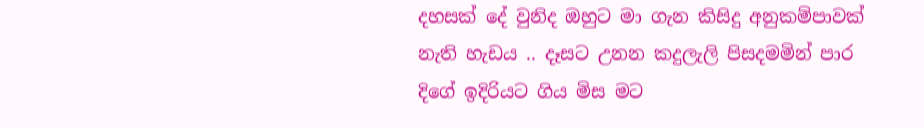දහසක් දේ වුනිද ඔහුට මා ගැන කිසිදු අනුකම්පාවක් නැති හැඩය .. දෑසට උනන කදුලැලි පිසදමමින් පාර දිගේ ඉදිරියට ගිය මිස මට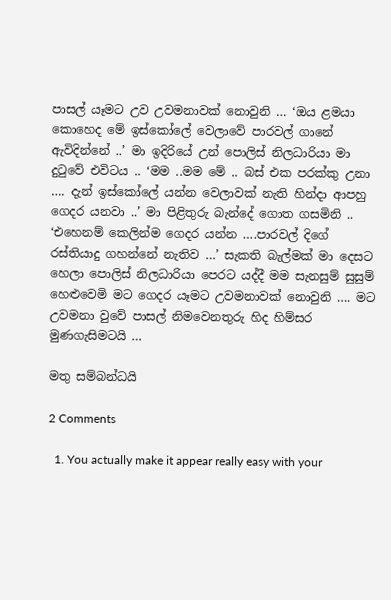පාසල් යෑමට උව උවමනාවක් නොවුනි … ‘ඔය ළමයා කොහෙද මේ ඉස්කෝලේ වෙලාවේ පාරවල් ගානේ ඇවිදින්නේ ..’ මා ඉදිරියේ උන් පොලිස් නිලධාරියා මා දුටුවේ එවිටය .. ‘මම ..මම මේ .. බස් එක පරක්කු උනා …. දැන් ඉස්කෝලේ යන්න වෙලාවක් නැති හින්දා ආපහු ගෙදර යනවා ..’ මා පිළිතුරු බැන්දේ ගොත ගසමිනි .. ‘එහෙනම් කෙලින්ම ගෙදර යන්න ….පාරවල් දිගේ රස්තියාදු ගහන්නේ නැතිව …’ සැකති බැල්මක් මා දෙසට හෙලා පොලිස් නිලධාරියා පෙරට යද්දී මම සැනසුම් සුසුම් හෙළුවෙමි මට ගෙදර යෑමට උවමනාවක් නොවුනි …. මට උවමනා වුවේ පාසල් නිමවෙනතුරු හිද හිම්සර මුණගැසිමටයි …

මතු සම්බන්ධයි

2 Comments

  1. You actually make it appear really easy with your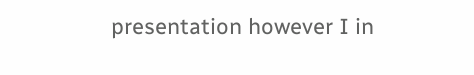presentation however I in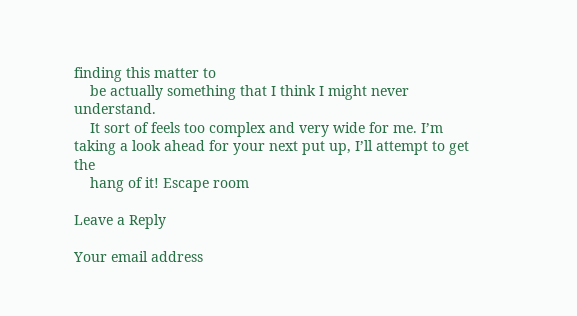finding this matter to
    be actually something that I think I might never understand.
    It sort of feels too complex and very wide for me. I’m taking a look ahead for your next put up, I’ll attempt to get the
    hang of it! Escape room

Leave a Reply

Your email address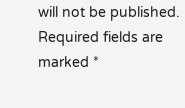will not be published. Required fields are marked *